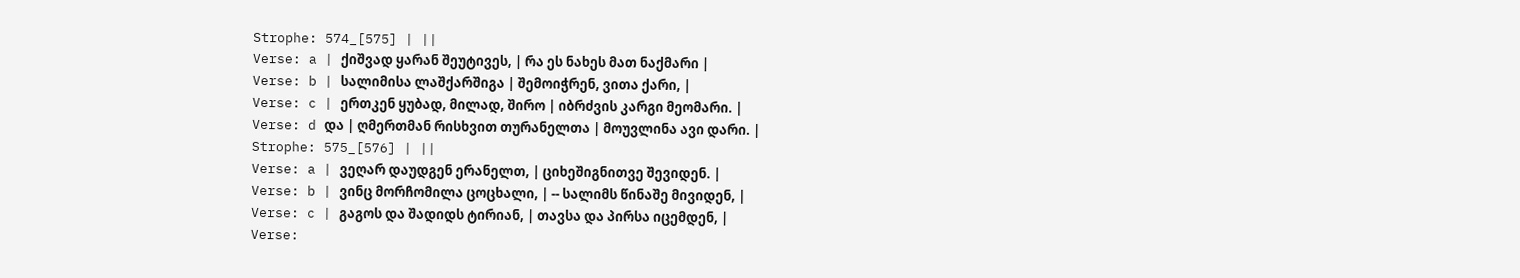Strophe: 574_[575] | ||
Verse: a | ქიშვად ყარან შეუტივეს, | რა ეს ნახეს მათ ნაქმარი |
Verse: b | სალიმისა ლაშქარშიგა | შემოიჭრენ, ვითა ქარი, |
Verse: c | ერთკენ ყუბად, მილად, შირო | იბრძვის კარგი მეომარი. |
Verse: d და | ღმერთმან რისხვით თურანელთა | მოუვლინა ავი დარი. |
Strophe: 575_[576] | ||
Verse: a | ვეღარ დაუდგენ ერანელთ, | ციხეშიგნითვე შევიდენ. |
Verse: b | ვინც მორჩომილა ცოცხალი, | -- სალიმს წინაშე მივიდენ, |
Verse: c | გაგოს და შადიდს ტირიან, | თავსა და პირსა იცემდენ, |
Verse: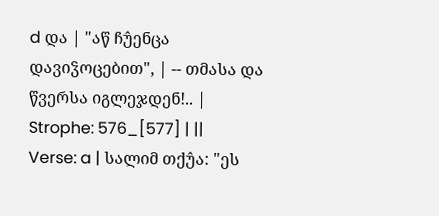d და | "აწ ჩუ̂ენცა დავიჴოცებით", | -- თმასა და წვერსა იგლეჯდენ!.. |
Strophe: 576_[577] | ||
Verse: a | სალიმ თქუ̂ა: "ეს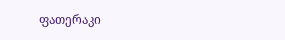ფათერაკი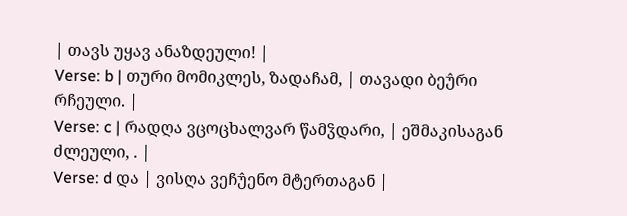| თავს უყავ ანაზდეული! |
Verse: b | თური მომიკლეს, ზადაჩამ, | თავადი ბეუ̂რი რჩეული. |
Verse: c | რადღა ვცოცხალვარ წამჴდარი, | ეშმაკისაგან ძლეული, . |
Verse: d და | ვისღა ვეჩუ̂ენო მტერთაგან |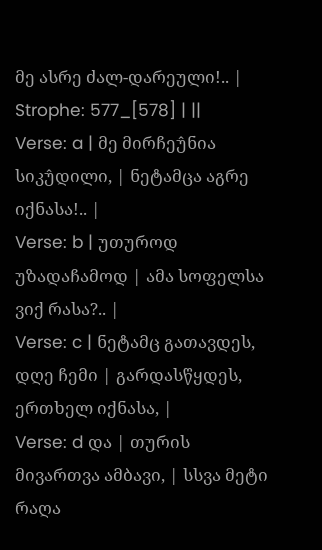მე ასრე ძალ-დარეული!.. |
Strophe: 577_[578] | ||
Verse: a | მე მირჩეუ̂ნია სიკუ̂დილი, | ნეტამცა აგრე იქნასა!.. |
Verse: b | უთუროდ უზადაჩამოდ | ამა სოფელსა ვიქ რასა?.. |
Verse: c | ნეტამც გათავდეს, დღე ჩემი | გარდასწყდეს, ერთხელ იქნასა, |
Verse: d და | თურის მივართვა ამბავი, | სსვა მეტი რაღა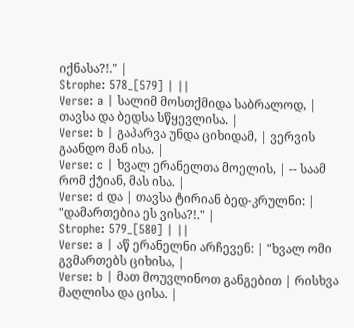იქნასა?!." |
Strophe: 578_[579] | ||
Verse: a | სალიმ მოსთქმიდა საბრალოდ, | თავსა და ბედსა სწყევლისა. |
Verse: b | გაპარვა უნდა ციხიდამ, | ვერვის გაანდო მან ისა. |
Verse: c | ხვალ ერანელთა მოელის, | -- საამ რომ ქუ̂იან, მას ისა. |
Verse: d და | თავსა ტირიან ბედ-კრულნი: | "დამართებია ეს ვისა?!." |
Strophe: 579_[580] | ||
Verse: a | აწ ერანელნი არჩევენ: | "ხვალ ომი გვმართებს ციხისა, |
Verse: b | მათ მოუვლინოთ განგებით | რისხვა მაღლისა და ცისა. |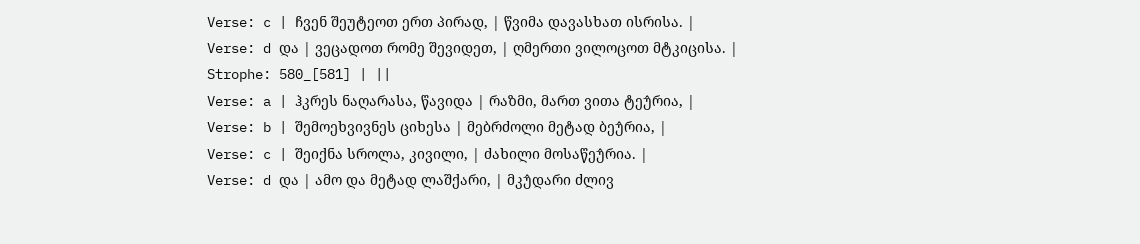Verse: c | ჩვენ შეუტეოთ ერთ პირად, | წვიმა დავასხათ ისრისა. |
Verse: d და | ვეცადოთ რომე შევიდეთ, | ღმერთი ვილოცოთ მტკიცისა. |
Strophe: 580_[581] | ||
Verse: a | ჰკრეს ნაღარასა, წავიდა | რაზმი, მართ ვითა ტეუ̂რია, |
Verse: b | შემოეხვივნეს ციხესა | მებრძოლი მეტად ბეუ̂რია, |
Verse: c | შეიქნა სროლა, კივილი, | ძახილი მოსაწეუ̂რია. |
Verse: d და | ამო და მეტად ლაშქარი, | მკუ̂დარი ძლივ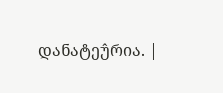დანატეუ̂რია. |